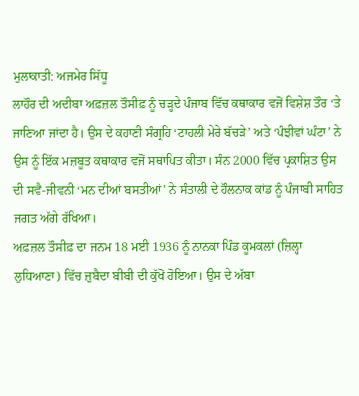ਮੁਲਾਕਾਤੀ: ਅਜਮੇਰ ਸਿੱਧੂ
ਲਾਹੌਰ ਦੀ ਅਦੀਬਾ ਅਫ਼ਜ਼ਲ ਤੌਸੀਫ਼ ਨੂੰ ਚੜ੍ਹਦੇ ਪੰਜਾਬ ਵਿੱਚ ਕਥਾਕਾਰ ਵਜੋਂ ਵਿਸ਼ੇਸ਼ ਤੌਰ ‘ਤੇ ਜਾਣਿਆ ਜਾਂਦਾ ਹੈ। ਉਸ ਦੇ ਕਹਾਣੀ ਸੰਗ੍ਰਹਿ ‘ਟਾਹਲੀ ਮੇਰੇ ਬੱਚੜੇ’ ਅਤੇ ‘ਪੰਝੀਵਾਂ ਘੰਟਾ’ ਨੇ ਉਸ ਨੂੰ ਇੱਕ ਮਜ਼ਬੂਤ ਕਥਾਕਾਰ ਵਜੋਂ ਸਥਾਪਿਤ ਕੀਤਾ। ਸੰਨ 2000 ਵਿੱਚ ਪ੍ਰਕਾਸ਼ਿਤ ਉਸ ਦੀ ਸਵੈ-ਜੀਵਨੀ ‘ਮਨ ਦੀਆਂ ਬਸਤੀਆਂ’ ਨੇ ਸੰਤਾਲੀ ਦੇ ਹੌਲਨਾਕ ਕਾਂਡ ਨੂੰ ਪੰਜਾਬੀ ਸਾਹਿਤ ਜਗਤ ਅੱਗੇ ਰੱਖਿਆ।
ਅਫ਼ਜ਼ਲ ਤੌਸੀਫ਼ ਦਾ ਜਨਮ 18 ਮਈ 1936 ਨੂੰ ਨਾਨਕਾ ਪਿੰਡ ਕੂਮਕਲਾਂ (ਜ਼ਿਲ੍ਹਾ ਲੁਧਿਆਣਾ) ਵਿੱਚ ਜ਼ੁਬੈਦਾ ਬੀਬੀ ਦੀ ਕੁੱਖੋਂ ਹੋਇਆ। ਉਸ ਦੇ ਅੱਬਾ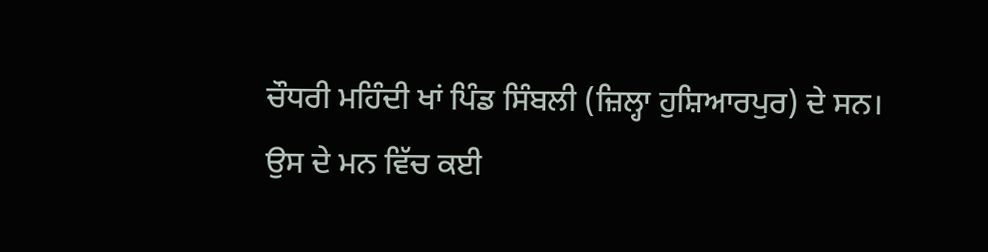ਚੌਧਰੀ ਮਹਿੰਦੀ ਖਾਂ ਪਿੰਡ ਸਿੰਬਲੀ (ਜ਼ਿਲ੍ਹਾ ਹੁਸ਼ਿਆਰਪੁਰ) ਦੇ ਸਨ।
ਉਸ ਦੇ ਮਨ ਵਿੱਚ ਕਈ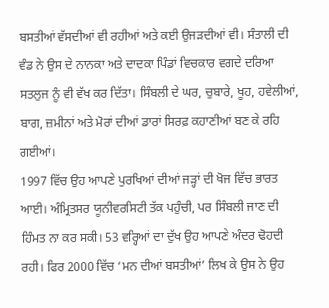ਬਸਤੀਆਂ ਵੱਸਦੀਆਂ ਵੀ ਰਹੀਆਂ ਅਤੇ ਕਈ ਉਜੜਦੀਆਂ ਵੀ। ਸੰਤਾਲੀ ਦੀ ਵੰਡ ਨੇ ਉਸ ਦੇ ਨਾਨਕਾ ਅਤੇ ਦਾਦਕਾ ਪਿੰਡਾਂ ਵਿਚਕਾਰ ਵਗਦੇ ਦਰਿਆ ਸਤਲੁਜ ਨੂੰ ਵੀ ਵੱਖ ਕਰ ਦਿੱਤਾ। ਸਿੰਬਲੀ ਦੇ ਘਰ, ਚੁਬਾਰੇ, ਖੂਹ, ਹਵੇਲੀਆਂ, ਬਾਗ, ਜ਼ਮੀਨਾਂ ਅਤੇ ਮੋਰਾਂ ਦੀਆਂ ਡਾਰਾਂ ਸਿਰਫ਼ ਕਹਾਣੀਆਂ ਬਣ ਕੇ ਰਹਿ ਗਈਆਂ।
1997 ਵਿੱਚ ਉਹ ਆਪਣੇ ਪੁਰਖਿਆਂ ਦੀਆਂ ਜੜ੍ਹਾਂ ਦੀ ਖੋਜ ਵਿੱਚ ਭਾਰਤ ਆਈ। ਅੰਮ੍ਰਿਤਸਰ ਯੂਨੀਵਰਸਿਟੀ ਤੱਕ ਪਹੁੰਚੀ, ਪਰ ਸਿੰਬਲੀ ਜਾਣ ਦੀ ਹਿੰਮਤ ਨਾ ਕਰ ਸਕੀ। 53 ਵਰ੍ਹਿਆਂ ਦਾ ਦੁੱਖ ਉਹ ਆਪਣੇ ਅੰਦਰ ਢੋਹਦੀ ਰਹੀ। ਫਿਰ 2000 ਵਿੱਚ ‘ਮਨ ਦੀਆਂ ਬਸਤੀਆਂ’ ਲਿਖ ਕੇ ਉਸ ਨੇ ਉਹ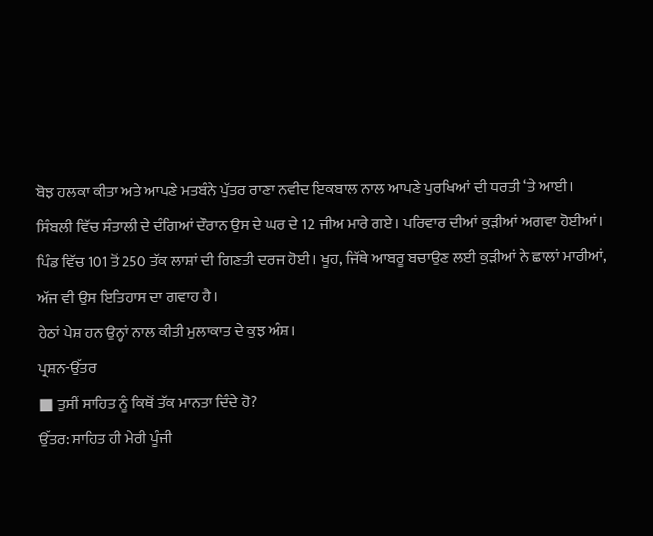ਬੋਝ ਹਲਕਾ ਕੀਤਾ ਅਤੇ ਆਪਣੇ ਮਤਬੰਨੇ ਪੁੱਤਰ ਰਾਣਾ ਨਵੀਦ ਇਕਬਾਲ ਨਾਲ ਆਪਣੇ ਪੁਰਖਿਆਂ ਦੀ ਧਰਤੀ ‘ਤੇ ਆਈ।
ਸਿੰਬਲੀ ਵਿੱਚ ਸੰਤਾਲੀ ਦੇ ਦੰਗਿਆਂ ਦੌਰਾਨ ਉਸ ਦੇ ਘਰ ਦੇ 12 ਜੀਅ ਮਾਰੇ ਗਏ। ਪਰਿਵਾਰ ਦੀਆਂ ਕੁੜੀਆਂ ਅਗਵਾ ਹੋਈਆਂ। ਪਿੰਡ ਵਿੱਚ 101 ਤੋਂ 250 ਤੱਕ ਲਾਸ਼ਾਂ ਦੀ ਗਿਣਤੀ ਦਰਜ ਹੋਈ। ਖੂਹ, ਜਿੱਥੇ ਆਬਰੂ ਬਚਾਉਣ ਲਈ ਕੁੜੀਆਂ ਨੇ ਛਾਲਾਂ ਮਾਰੀਆਂ, ਅੱਜ ਵੀ ਉਸ ਇਤਿਹਾਸ ਦਾ ਗਵਾਹ ਹੈ।
ਹੇਠਾਂ ਪੇਸ਼ ਹਨ ਉਨ੍ਹਾਂ ਨਾਲ ਕੀਤੀ ਮੁਲਾਕਾਤ ਦੇ ਕੁਝ ਅੰਸ਼।
ਪ੍ਰਸ਼ਨ-ਉੱਤਰ
■ ਤੁਸੀਂ ਸਾਹਿਤ ਨੂੰ ਕਿਥੋਂ ਤੱਕ ਮਾਨਤਾ ਦਿੰਦੇ ਹੋ?
ਉੱਤਰ: ਸਾਹਿਤ ਹੀ ਮੇਰੀ ਪੂੰਜੀ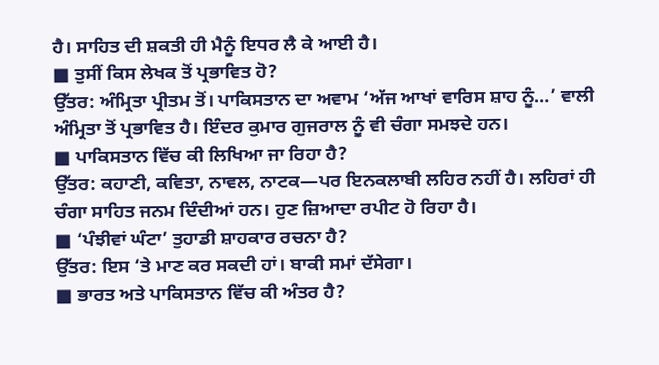ਹੈ। ਸਾਹਿਤ ਦੀ ਸ਼ਕਤੀ ਹੀ ਮੈਨੂੰ ਇਧਰ ਲੈ ਕੇ ਆਈ ਹੈ।
■ ਤੁਸੀਂ ਕਿਸ ਲੇਖਕ ਤੋਂ ਪ੍ਰਭਾਵਿਤ ਹੋ?
ਉੱਤਰ: ਅੰਮ੍ਰਿਤਾ ਪ੍ਰੀਤਮ ਤੋਂ। ਪਾਕਿਸਤਾਨ ਦਾ ਅਵਾਮ ‘ਅੱਜ ਆਖਾਂ ਵਾਰਿਸ ਸ਼ਾਹ ਨੂੰ…’ ਵਾਲੀ ਅੰਮ੍ਰਿਤਾ ਤੋਂ ਪ੍ਰਭਾਵਿਤ ਹੈ। ਇੰਦਰ ਕੁਮਾਰ ਗੁਜਰਾਲ ਨੂੰ ਵੀ ਚੰਗਾ ਸਮਝਦੇ ਹਨ।
■ ਪਾਕਿਸਤਾਨ ਵਿੱਚ ਕੀ ਲਿਖਿਆ ਜਾ ਰਿਹਾ ਹੈ?
ਉੱਤਰ: ਕਹਾਣੀ, ਕਵਿਤਾ, ਨਾਵਲ, ਨਾਟਕ—ਪਰ ਇਨਕਲਾਬੀ ਲਹਿਰ ਨਹੀਂ ਹੈ। ਲਹਿਰਾਂ ਹੀ ਚੰਗਾ ਸਾਹਿਤ ਜਨਮ ਦਿੰਦੀਆਂ ਹਨ। ਹੁਣ ਜ਼ਿਆਦਾ ਰਪੀਟ ਹੋ ਰਿਹਾ ਹੈ।
■ ‘ਪੰਝੀਵਾਂ ਘੰਟਾ’ ਤੁਹਾਡੀ ਸ਼ਾਹਕਾਰ ਰਚਨਾ ਹੈ?
ਉੱਤਰ: ਇਸ ‘ਤੇ ਮਾਣ ਕਰ ਸਕਦੀ ਹਾਂ। ਬਾਕੀ ਸਮਾਂ ਦੱਸੇਗਾ।
■ ਭਾਰਤ ਅਤੇ ਪਾਕਿਸਤਾਨ ਵਿੱਚ ਕੀ ਅੰਤਰ ਹੈ?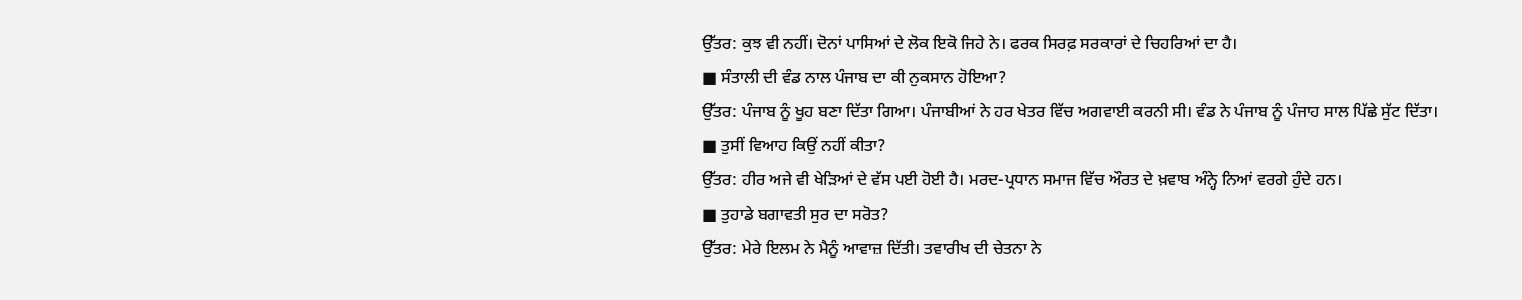ਉੱਤਰ: ਕੁਝ ਵੀ ਨਹੀਂ। ਦੋਨਾਂ ਪਾਸਿਆਂ ਦੇ ਲੋਕ ਇਕੋ ਜਿਹੇ ਨੇ। ਫਰਕ ਸਿਰਫ਼ ਸਰਕਾਰਾਂ ਦੇ ਚਿਹਰਿਆਂ ਦਾ ਹੈ।
■ ਸੰਤਾਲੀ ਦੀ ਵੰਡ ਨਾਲ ਪੰਜਾਬ ਦਾ ਕੀ ਨੁਕਸਾਨ ਹੋਇਆ?
ਉੱਤਰ: ਪੰਜਾਬ ਨੂੰ ਖੂਹ ਬਣਾ ਦਿੱਤਾ ਗਿਆ। ਪੰਜਾਬੀਆਂ ਨੇ ਹਰ ਖੇਤਰ ਵਿੱਚ ਅਗਵਾਈ ਕਰਨੀ ਸੀ। ਵੰਡ ਨੇ ਪੰਜਾਬ ਨੂੰ ਪੰਜਾਹ ਸਾਲ ਪਿੱਛੇ ਸੁੱਟ ਦਿੱਤਾ।
■ ਤੁਸੀਂ ਵਿਆਹ ਕਿਉਂ ਨਹੀਂ ਕੀਤਾ?
ਉੱਤਰ: ਹੀਰ ਅਜੇ ਵੀ ਖੇੜਿਆਂ ਦੇ ਵੱਸ ਪਈ ਹੋਈ ਹੈ। ਮਰਦ-ਪ੍ਰਧਾਨ ਸਮਾਜ ਵਿੱਚ ਔਰਤ ਦੇ ਖ਼ਵਾਬ ਅੰਨ੍ਹੇ ਨਿਆਂ ਵਰਗੇ ਹੁੰਦੇ ਹਨ।
■ ਤੁਹਾਡੇ ਬਗਾਵਤੀ ਸੁਰ ਦਾ ਸਰੋਤ?
ਉੱਤਰ: ਮੇਰੇ ਇਲਮ ਨੇ ਮੈਨੂੰ ਆਵਾਜ਼ ਦਿੱਤੀ। ਤਵਾਰੀਖ ਦੀ ਚੇਤਨਾ ਨੇ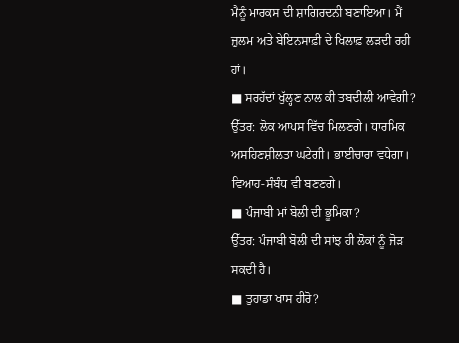ਮੈਨੂੰ ਮਾਰਕਸ ਦੀ ਸ਼ਾਗਿਰਦਨੀ ਬਣਾਇਆ। ਮੈਂ ਜ਼ੁਲਮ ਅਤੇ ਬੇਇਨਸਾਫ਼ੀ ਦੇ ਖਿਲਾਫ਼ ਲੜਦੀ ਰਹੀ ਹਾਂ।
■ ਸਰਹੱਦਾਂ ਖੁੱਲ੍ਹਣ ਨਾਲ ਕੀ ਤਬਦੀਲੀ ਆਵੇਗੀ?
ਉੱਤਰ: ਲੋਕ ਆਪਸ ਵਿੱਚ ਮਿਲਣਗੇ। ਧਾਰਮਿਕ ਅਸਹਿਣਸ਼ੀਲਤਾ ਘਟੇਗੀ। ਭਾਈਚਾਰਾ ਵਧੇਗਾ। ਵਿਆਹ-ਸੰਬੰਧ ਵੀ ਬਣਣਗੇ।
■ ਪੰਜਾਬੀ ਮਾਂ ਬੋਲੀ ਦੀ ਭੂਮਿਕਾ?
ਉੱਤਰ: ਪੰਜਾਬੀ ਬੋਲੀ ਦੀ ਸਾਂਝ ਹੀ ਲੋਕਾਂ ਨੂੰ ਜੋੜ ਸਕਦੀ ਹੈ।
■ ਤੁਹਾਡਾ ਖਾਸ ਹੀਰੋ?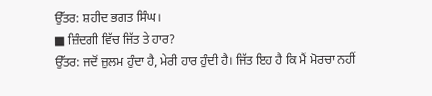ਉੱਤਰ: ਸ਼ਹੀਦ ਭਗਤ ਸਿੰਘ।
■ ਜ਼ਿੰਦਗੀ ਵਿੱਚ ਜਿੱਤ ਤੇ ਹਾਰ?
ਉੱਤਰ: ਜਦੋਂ ਜ਼ੁਲਮ ਹੁੰਦਾ ਹੈ, ਮੇਰੀ ਹਾਰ ਹੁੰਦੀ ਹੈ। ਜਿੱਤ ਇਹ ਹੈ ਕਿ ਮੈਂ ਮੋਰਚਾ ਨਹੀਂ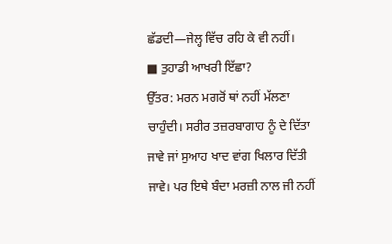ਛੱਡਦੀ—ਜੇਲ੍ਹ ਵਿੱਚ ਰਹਿ ਕੇ ਵੀ ਨਹੀਂ।
■ ਤੁਹਾਡੀ ਆਖਰੀ ਇੱਛਾ?
ਉੱਤਰ: ਮਰਨ ਮਗਰੋਂ ਥਾਂ ਨਹੀਂ ਮੱਲਣਾ ਚਾਹੁੰਦੀ। ਸਰੀਰ ਤਜ਼ਰਬਾਗਾਹ ਨੂੰ ਦੇ ਦਿੱਤਾ ਜਾਵੇ ਜਾਂ ਸੁਆਹ ਖਾਦ ਵਾਂਗ ਖਿਲਾਰ ਦਿੱਤੀ ਜਾਵੇ। ਪਰ ਇਥੇ ਬੰਦਾ ਮਰਜ਼ੀ ਨਾਲ ਜੀ ਨਹੀਂ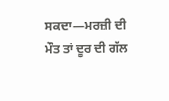ਸਕਦਾ—ਮਰਜ਼ੀ ਦੀ ਮੌਤ ਤਾਂ ਦੂਰ ਦੀ ਗੱਲ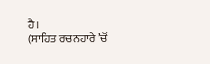ਹੈ।
(ਸਾਹਿਤ ਰਚਨਹਾਰੇ ’ਚੋਂ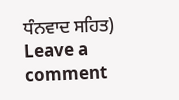ਧੰਨਵਾਦ ਸਹਿਤ)
Leave a comment